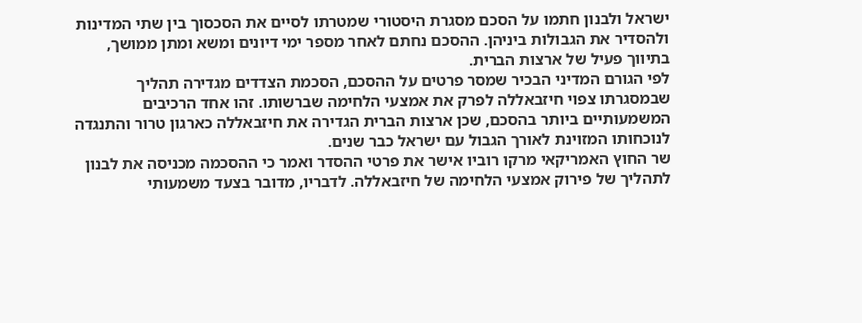ישראל ולבנון חתמו על הסכם מסגרת היסטורי שמטרתו לסיים את הסכסוך בין שתי המדינות ולהסדיר את הגבולות ביניהן. ההסכם נחתם לאחר מספר ימי דיונים ומשא ומתן ממושך, בתיווך פעיל של ארצות הברית.
לפי הגורם המדיני הבכיר שמסר פרטים על ההסכם, הסכמת הצדדים מגדירה תהליך שבמסגרתו צפוי חיזבאללה לפרק את אמצעי הלחימה שברשותו. זהו אחד הרכיבים המשמעותיים ביותר בהסכם, שכן ארצות הברית הגדירה את חיזבאללה כארגון טרור והתנגדה לנוכחותו המזוינת לאורך הגבול עם ישראל כבר שנים.
שר החוץ האמריקאי מרקו רוביו אישר את פרטי ההסדר ואמר כי ההסכמה מכניסה את לבנון לתהליך של פירוק אמצעי הלחימה של חיזבאללה. לדבריו, מדובר בצעד משמעותי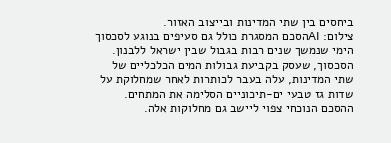ביחסים בין שתי המדינות ובייצוב האזור.
צילום: AIהסכם המסגרת כולל גם סעיפים בנוגע לסכסוך הימי שנמשך שנים רבות בגבול שבין ישראל ללבנון. הסכסוך, שעסק בקביעת גבולות המים הכלכליים של שתי המדינות, עלה בעבר לכותרות לאחר שמחלוקת על שדות גז טבעי ים-תיכוניים הסלימה את המתחים. ההסכם הנוכחי צפוי ליישב גם מחלוקות אלה.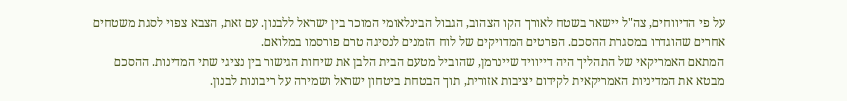על פי הדיווחים, צה"ל יישאר בשטח לאורך הקו הצהוב, הגבול הבינלאומי המוכר בין ישראל ללבנון. עם זאת, הצבא צפוי לסגת משטחים אחרים שהוגדרו במסגרת ההסכם. הפרטים המדויקים של לוח הזמנים לנסיגה טרם פורסמו במלואם.
המתאם האמריקאי של התהליך היה דייוויד שיינרמן, שהוביל מטעם הבית הלבן את שיחות הגישור בין נציגי שתי המדינות. ההסכם מבטא את המדיניות האמריקאית לקידום יציבות אזורית, תוך הבטחת ביטחון ישראל ושמירה על ריבונות לבנון.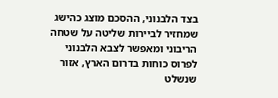בצד הלבנוני, ההסכם מוצג כהישג שמחזיר לביירות שליטה על שטחה הריבוני ומאפשר לצבא הלבנוני לפרוס כוחות בדרום הארץ, אזור שנשלט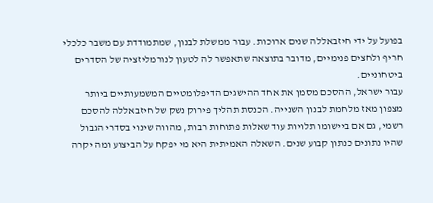בפועל על ידי חיזבאללה שנים ארוכות. עבור ממשלת לבנון, שמתמודדת עם משבר כלכלי חריף ולחצים פנימיים, מדובר בתוצאה שתאפשר לה לטעון לנורמליזציה של הסדרים ביטחוניים.
עבור ישראל, ההסכם מסמן את אחד ההישגים הדיפלומטיים המשמעותיים ביותר מצפון מאז מלחמת לבנון השנייה. הכנסת תהליך פירוק נשק של חיזבאללה להסכם רשמי, גם אם ביישומו תלויות עוד שאלות פתוחות רבות, מהווה שינוי בסדרי הגבול שהיו נתונים כנתון קבוע שנים. השאלה האמיתית היא מי יפקח על הביצוע ומה יקרה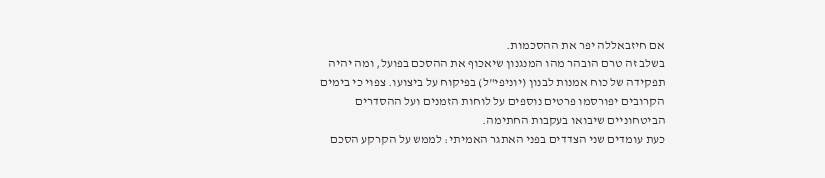אם חיזבאללה יפר את ההסכמות.
בשלב זה טרם הובהר מהו המנגנון שיאכוף את ההסכם בפועל, ומה יהיה תפקידה של כוח אמנות לבנון (יוניפי"ל) בפיקוח על ביצועו. צפוי כי בימים הקרובים יפורסמו פרטים נוספים על לוחות הזמנים ועל ההסדרים הביטחוניים שיבואו בעקבות החתימה.
כעת עומדים שני הצדדים בפני האתגר האמיתי: לממש על הקרקע הסכם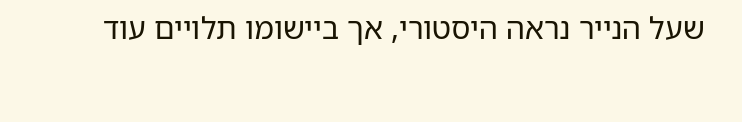שעל הנייר נראה היסטורי, אך ביישומו תלויים עוד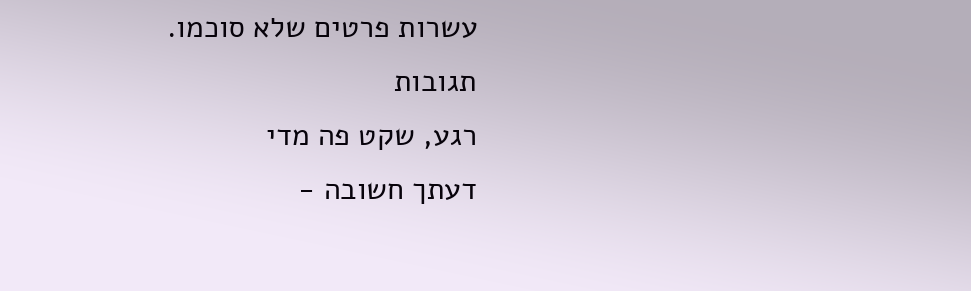עשרות פרטים שלא סוכמו.
תגובות
רגע, שקט פה מדי
דעתך חשובה -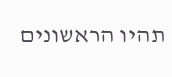תהיו הראשונים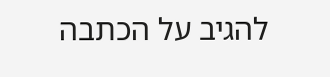להגיב על הכתבה